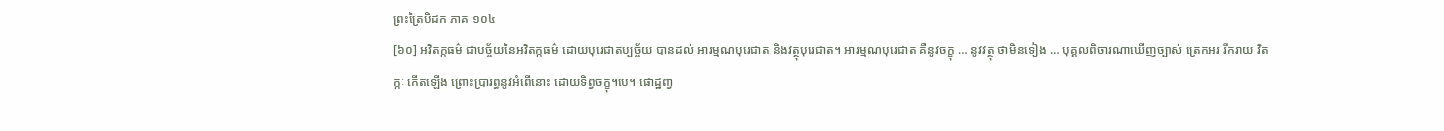ព្រះត្រៃបិដក ភាគ ១០៤
[៦០] អវិតក្កធម៌ ជាបច្ច័យនៃអវិតក្កធម៌ ដោយបុរេជាតប្បច្ច័យ បានដល់ អារម្មណបុរេជាត និងវត្ថុបុរេជាត។ អារម្មណបុរេជាត គឺនូវចក្ខុ … នូវវត្ថុ ថាមិនទៀង … បុគ្គលពិចារណាឃើញច្បាស់ ត្រេកអរ រីករាយ វិតក្កៈ កើតឡើង ព្រោះប្រារព្ធនូវអំពើនោះ ដោយទិព្វចក្ខុ។បេ។ ផោដ្ឋពា្វ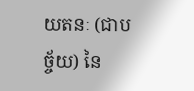យតនៈ (ជាបច្ច័យ) នៃ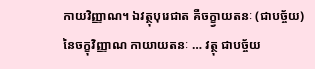កាយវិញ្ញាណ។ ឯវត្ថុបុរេជាត គឺចក្ខ្វាយតនៈ (ជាបច្ច័យ) នៃចក្ខុវិញ្ញាណ កាយាយតនៈ … វត្ថុ ជាបច្ច័យ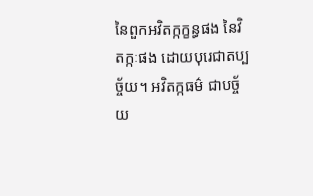នៃពួកអវិតក្កក្ខន្ធផង នៃវិតក្កៈផង ដោយបុរេជាតប្បច្ច័យ។ អវិតក្កធម៌ ជាបច្ច័យ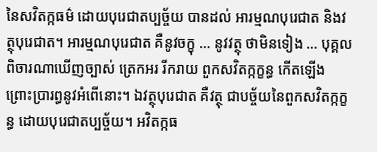នៃសវិតក្កធម៌ ដោយបុរេជាតប្បច្ច័យ បានដល់ អារម្មណបុរេជាត និងវត្ថុបុរេជាត។ អារម្មណបុរេជាត គឺនូវចក្ខុ … នូវវត្ថុ ថាមិនទៀង … បុគ្គលពិចារណាឃើញច្បាស់ ត្រេកអរ រីករាយ ពួកសវិតក្កក្ខន្ធ កើតឡើង ព្រោះប្រារព្ធនូវអំពើនោះ។ ឯវត្ថុបុរេជាត គឺវត្ថុ ជាបច្ច័យនៃពួកសវិតក្កក្ខន្ធ ដោយបុរេជាតប្បច្ច័យ។ អវិតក្កធ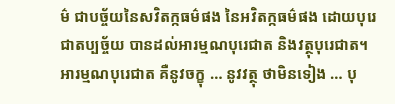ម៌ ជាបច្ច័យនៃសវិតក្កធម៌ផង នៃអវិតក្កធម៌ផង ដោយបុរេជាតប្បច្ច័យ បានដល់អារម្មណបុរេជាត និងវត្ថុបុរេជាត។ អារម្មណបុរេជាត គឺនូវចក្ខុ … នូវវត្ថុ ថាមិនទៀង … បុ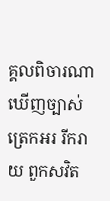គ្គលពិចារណាឃើញច្បាស់ ត្រេកអរ រីករាយ ពួកសវិត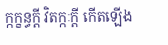ក្កក្ខន្ធក្តី វិតក្កៈក្តី កើតឡើង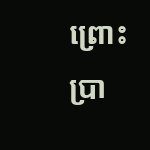ព្រោះប្រា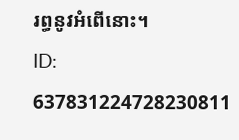រព្ធនូវអំពើនោះ។
ID: 637831224728230811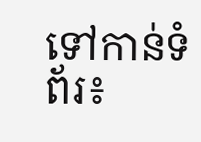ទៅកាន់ទំព័រ៖